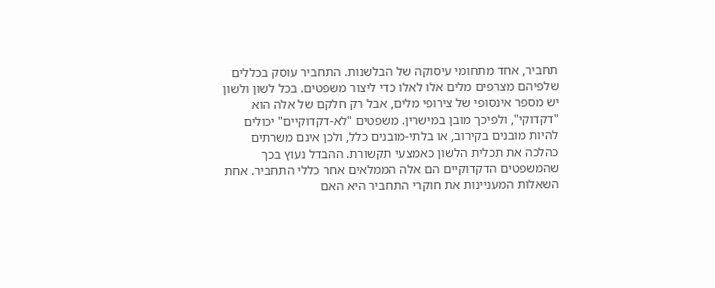תחביר, אחד מתחומי עיסוקה של הבלשנות. התחביר עוסק בכללים שלפיהם מצרפים מלים אלו לאלו כדי ליצור משפטים. בכל לשון ולשון יש מספר אינסופי של צירופי מלים, אבל רק חלקם של אלה הוא "דקדוקי", ולפיכך מובן במישרין. משפטים "לא-דקדוקיים" יכולים להיות מובנים בקירוב, או בלתי-מובנים כלל, ולכן אינם משרתים כהלכה את תכלית הלשון כאמצעי תקשורת. ההבדל נעוץ בכך שהמשפטים הדקדוקיים הם אלה הממלאים אחר כללי התחביר. אחת השאלות המעניינות את חוקרי התחביר היא האם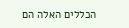הכללים האלה הם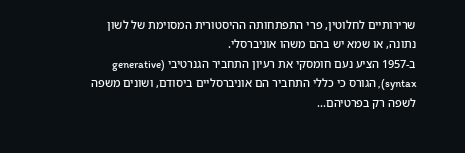שרירותיים לחלוטין, פרי התפתחותה ההיסטורית המסוימת של לשון נתונה, או שמא יש בהם משהו אוניברסלי.
ב-1957 הציע נעם חומסקי את רעיון התחביר הגנרטיבי (generative syntax), הגורס כי כללי התחביר הם אוניברסליים ביסודם, ושונים משפה לשפה רק בפרטיהם...